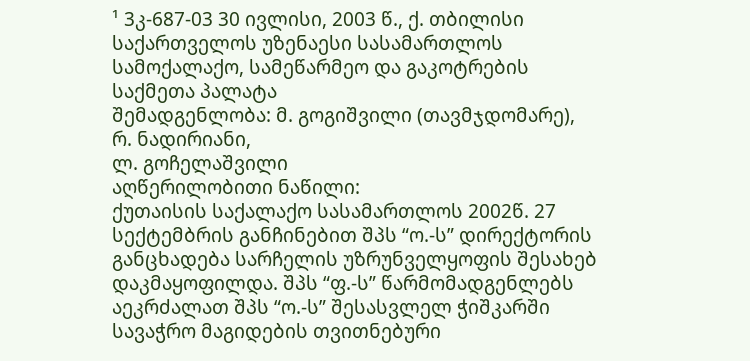¹ 3კ-687-03 30 ივლისი, 2003 წ., ქ. თბილისი
საქართველოს უზენაესი სასამართლოს სამოქალაქო, სამეწარმეო და გაკოტრების საქმეთა პალატა
შემადგენლობა: მ. გოგიშვილი (თავმჯდომარე),
რ. ნადირიანი,
ლ. გოჩელაშვილი
აღწერილობითი ნაწილი:
ქუთაისის საქალაქო სასამართლოს 2002წ. 27 სექტემბრის განჩინებით შპს “ო.-ს” დირექტორის განცხადება სარჩელის უზრუნველყოფის შესახებ დაკმაყოფილდა. შპს “ფ.-ს” წარმომადგენლებს აეკრძალათ შპს “ო.-ს” შესასვლელ ჭიშკარში სავაჭრო მაგიდების თვითნებური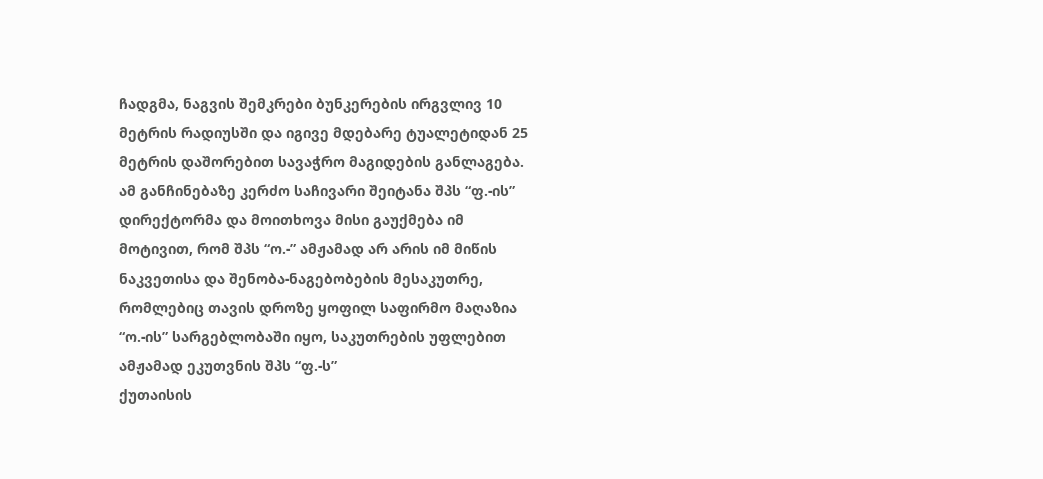ჩადგმა, ნაგვის შემკრები ბუნკერების ირგვლივ 10 მეტრის რადიუსში და იგივე მდებარე ტუალეტიდან 25 მეტრის დაშორებით სავაჭრო მაგიდების განლაგება.
ამ განჩინებაზე კერძო საჩივარი შეიტანა შპს “ფ.-ის” დირექტორმა და მოითხოვა მისი გაუქმება იმ მოტივით, რომ შპს “ო.-” ამჟამად არ არის იმ მიწის ნაკვეთისა და შენობა-ნაგებობების მესაკუთრე, რომლებიც თავის დროზე ყოფილ საფირმო მაღაზია “ო.-ის” სარგებლობაში იყო, საკუთრების უფლებით ამჟამად ეკუთვნის შპს “ფ.-ს”
ქუთაისის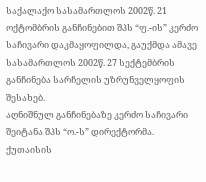საქალაქო სასამართლოს 2002წ. 21 ოქტომბრის განჩინებით შპს “ფ.-ის” კერძო საჩივარი დაკმაყოფილდა, გაუქმდა ამავე სასამართლოს 2002წ. 27 სექტემბრის განჩინება სარჩელის უზრუნველყოფის შესახებ.
აღნიშნულ განჩინებაზე კერძო საჩივარი შეიტანა შპს “ო.-ს” დირექტორმა. ქუთაისის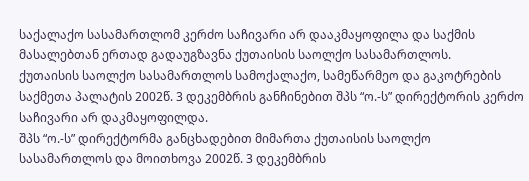საქალაქო სასამართლომ კერძო საჩივარი არ დააკმაყოფილა და საქმის მასალებთან ერთად გადაუგზავნა ქუთაისის საოლქო სასამართლოს.
ქუთაისის საოლქო სასამართლოს სამოქალაქო, სამეწარმეო და გაკოტრების საქმეთა პალატის 2002წ. 3 დეკემბრის განჩინებით შპს “ო.-ს” დირექტორის კერძო საჩივარი არ დაკმაყოფილდა.
შპს “ო.-ს” დირექტორმა განცხადებით მიმართა ქუთაისის საოლქო სასამართლოს და მოითხოვა 2002წ. 3 დეკემბრის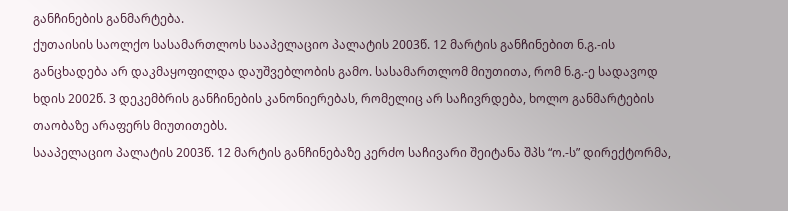განჩინების განმარტება.
ქუთაისის საოლქო სასამართლოს სააპელაციო პალატის 2003წ. 12 მარტის განჩინებით ნ.გ.-ის განცხადება არ დაკმაყოფილდა დაუშვებლობის გამო. სასამართლომ მიუთითა, რომ ნ.გ.-ე სადავოდ ხდის 2002წ. 3 დეკემბრის განჩინების კანონიერებას, რომელიც არ საჩივრდება, ხოლო განმარტების თაობაზე არაფერს მიუთითებს.
სააპელაციო პალატის 2003წ. 12 მარტის განჩინებაზე კერძო საჩივარი შეიტანა შპს “ო.-ს” დირექტორმა,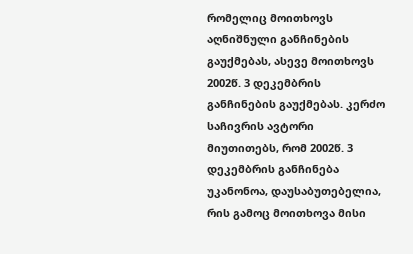რომელიც მოითხოვს აღნიშნული განჩინების გაუქმებას, ასევე მოითხოვს 2002წ. 3 დეკემბრის განჩინების გაუქმებას. კერძო საჩივრის ავტორი მიუთითებს, რომ 2002წ. 3 დეკემბრის განჩინება უკანონოა, დაუსაბუთებელია, რის გამოც მოითხოვა მისი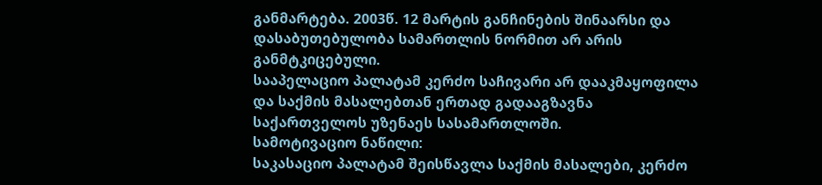განმარტება. 2003წ. 12 მარტის განჩინების შინაარსი და დასაბუთებულობა სამართლის ნორმით არ არის განმტკიცებული.
სააპელაციო პალატამ კერძო საჩივარი არ დააკმაყოფილა და საქმის მასალებთან ერთად გადააგზავნა საქართველოს უზენაეს სასამართლოში.
სამოტივაციო ნაწილი:
საკასაციო პალატამ შეისწავლა საქმის მასალები, კერძო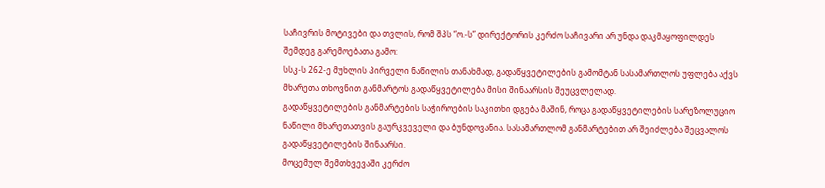საჩივრის მოტივები და თვლის, რომ შპს “ო.-ს” დირექტორის კერძო საჩივარი არ უნდა დაკმაყოფილდეს შემდეგ გარემოებათა გამო:
სსკ-ს 262-ე მუხლის პირველი ნაწილის თანახმად, გადაწყვეტილების გამომტან სასამართლოს უფლება აქვს მხარეთა თხოვნით განმარტოს გადაწყვეტილება მისი შინაარსის შეუცვლელად.
გადაწყვეტილების განმარტების საჭიროების საკითხი დგება მაშინ, როცა გადაწყვეტილების სარეზოლუციო ნაწილი მხარეთათვის გაურკვეველი და ბუნდოვანია. სასამართლომ განმარტებით არ შეიძლება შეცვალოს გადაწყვეტილების შინაარსი.
მოცემულ შემთხვევაში კერძო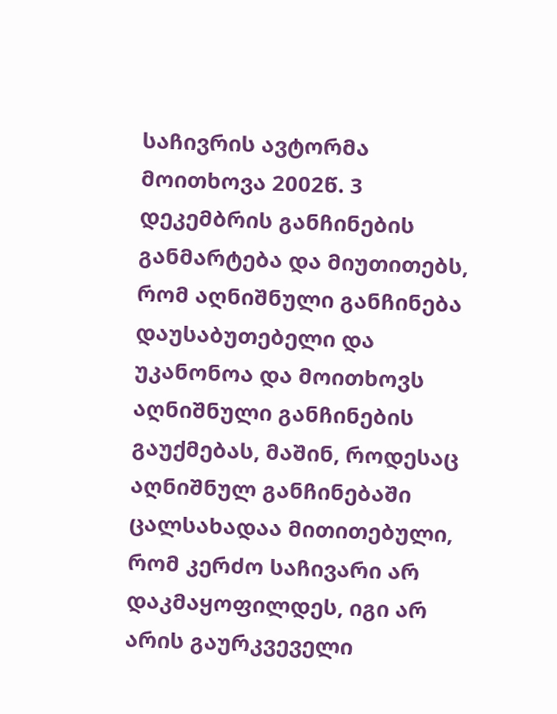საჩივრის ავტორმა მოითხოვა 2002წ. 3 დეკემბრის განჩინების განმარტება და მიუთითებს, რომ აღნიშნული განჩინება დაუსაბუთებელი და უკანონოა და მოითხოვს აღნიშნული განჩინების გაუქმებას, მაშინ, როდესაც აღნიშნულ განჩინებაში ცალსახადაა მითითებული, რომ კერძო საჩივარი არ დაკმაყოფილდეს, იგი არ არის გაურკვეველი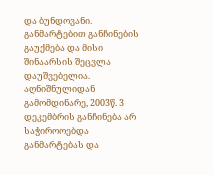და ბუნდოვანი. განმარტებით განჩინების გაუქმება და მისი შინაარსის შეცვლა დაუშვებელია.
აღნიშნულიდან გამომდინარე, 2003წ. 3 დეკემბრის განჩინება არ საჭიროოებდა განმარტებას და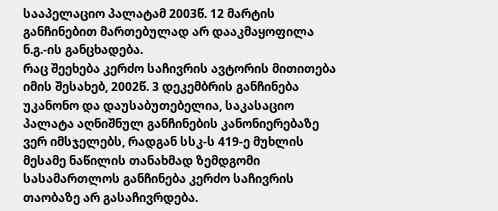სააპელაციო პალატამ 2003წ. 12 მარტის განჩინებით მართებულად არ დააკმაყოფილა ნ.გ.-ის განცხადება.
რაც შეეხება კერძო საჩივრის ავტორის მითითება იმის შესახებ, 2002წ. 3 დეკემბრის განჩინება უკანონო და დაუსაბუთებელია, საკასაციო პალატა აღნიშნულ განჩინების კანონიერებაზე ვერ იმსჯელებს, რადგან სსკ-ს 419-ე მუხლის მესამე ნაწილის თანახმად ზემდგომი სასამართლოს განჩინება კერძო საჩივრის თაობაზე არ გასაჩივრდება.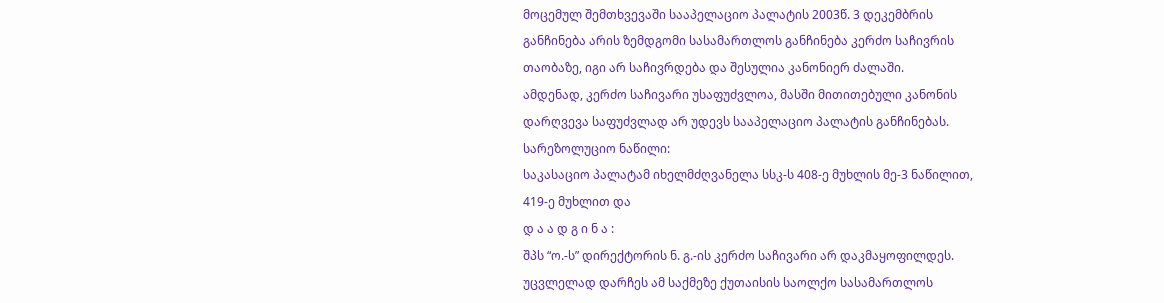მოცემულ შემთხვევაში სააპელაციო პალატის 2003წ. 3 დეკემბრის განჩინება არის ზემდგომი სასამართლოს განჩინება კერძო საჩივრის თაობაზე, იგი არ საჩივრდება და შესულია კანონიერ ძალაში.
ამდენად, კერძო საჩივარი უსაფუძვლოა, მასში მითითებული კანონის დარღვევა საფუძვლად არ უდევს სააპელაციო პალატის განჩინებას.
სარეზოლუციო ნაწილი:
საკასაციო პალატამ იხელმძღვანელა სსკ-ს 408-ე მუხლის მე-3 ნაწილით, 419-ე მუხლით და
დ ა ა დ გ ი ნ ა :
შპს “ო.-ს” დირექტორის ნ. გ.-ის კერძო საჩივარი არ დაკმაყოფილდეს.
უცვლელად დარჩეს ამ საქმეზე ქუთაისის საოლქო სასამართლოს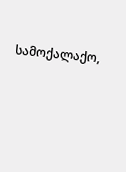სამოქალაქო,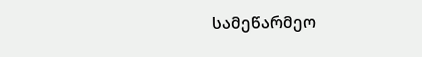სამეწარმეო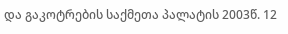და გაკოტრების საქმეთა პალატის 2003წ. 12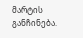მარტის განჩინება.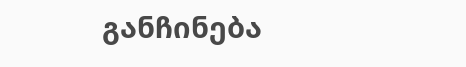განჩინება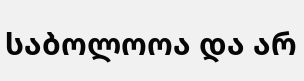საბოლოოა და არ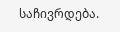საჩივრდება.